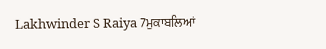Lakhwinder S Raiya 7ਮੁਕਾਬਲਿਆਂ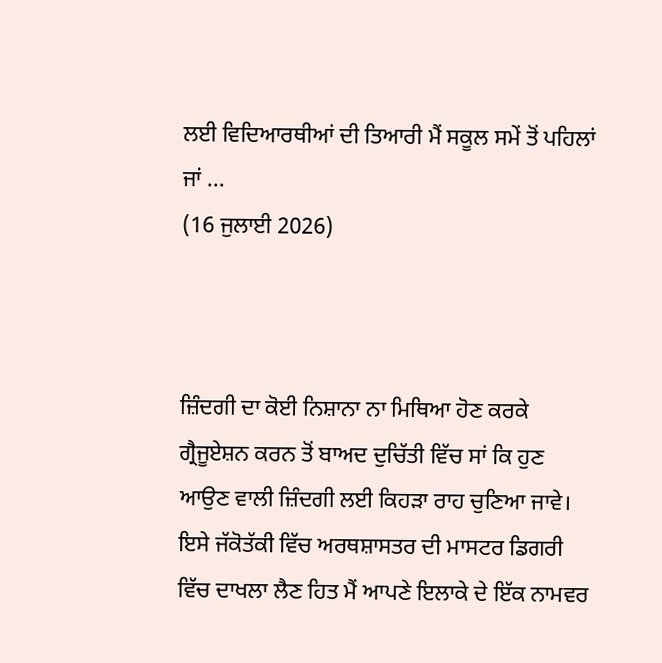ਲਈ ਵਿਦਿਆਰਥੀਆਂ ਦੀ ਤਿਆਰੀ ਮੈਂ ਸਕੂਲ ਸਮੇਂ ਤੋਂ ਪਹਿਲਾਂ ਜਾਂ ...
(16 ਜੁਲਾਈ 2026)



ਜ਼ਿੰਦਗੀ ਦਾ ਕੋਈ ਨਿਸ਼ਾਨਾ ਨਾ ਮਿਥਿਆ ਹੋਣ ਕਰਕੇ ਗ੍ਰੈਜੂਏਸ਼ਨ ਕਰਨ ਤੋਂ ਬਾਅਦ ਦੁਚਿੱਤੀ ਵਿੱਚ ਸਾਂ ਕਿ ਹੁਣ ਆਉਣ ਵਾਲੀ ਜ਼ਿੰਦਗੀ ਲਈ ਕਿਹੜਾ ਰਾਹ ਚੁਣਿਆ ਜਾਵੇ। ਇਸੇ ਜੱਕੋਤੱਕੀ ਵਿੱਚ ਅਰਥਸ਼ਾਸਤਰ ਦੀ ਮਾਸਟਰ ਡਿਗਰੀ ਵਿੱਚ ਦਾਖਲਾ ਲੈਣ ਹਿਤ ਮੈਂ ਆਪਣੇ ਇਲਾਕੇ ਦੇ ਇੱਕ ਨਾਮਵਰ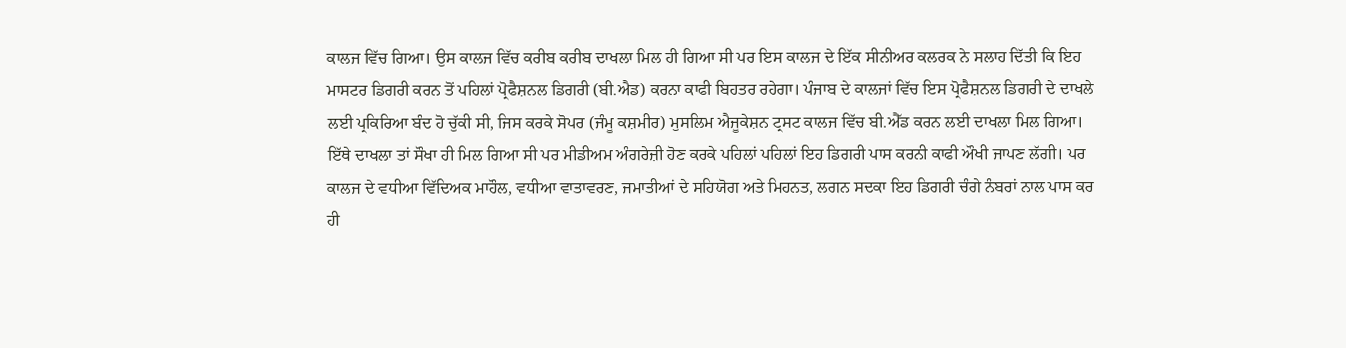ਕਾਲਜ ਵਿੱਚ ਗਿਆ। ਉਸ ਕਾਲਜ ਵਿੱਚ ਕਰੀਬ ਕਰੀਬ ਦਾਖਲਾ ਮਿਲ ਹੀ ਗਿਆ ਸੀ ਪਰ ਇਸ ਕਾਲਜ ਦੇ ਇੱਕ ਸੀਨੀਅਰ ਕਲਰਕ ਨੇ ਸਲਾਹ ਦਿੱਤੀ ਕਿ ਇਹ ਮਾਸਟਰ ਡਿਗਰੀ ਕਰਨ ਤੋਂ ਪਹਿਲਾਂ ਪ੍ਰੋਫੈਸ਼ਨਲ ਡਿਗਰੀ (ਬੀ.ਐਡ) ਕਰਨਾ ਕਾਫੀ ਬਿਹਤਰ ਰਹੇਗਾ। ਪੰਜਾਬ ਦੇ ਕਾਲਜਾਂ ਵਿੱਚ ਇਸ ਪ੍ਰੋਫੈਸ਼ਨਲ ਡਿਗਰੀ ਦੇ ਦਾਖਲੇ ਲਈ ਪ੍ਰਕਿਰਿਆ ਬੰਦ ਹੋ ਚੁੱਕੀ ਸੀ, ਜਿਸ ਕਰਕੇ ਸੋਪਰ (ਜੰਮੂ ਕਸ਼ਮੀਰ) ਮੁਸਲਿਮ ਐਜੂਕੇਸ਼ਨ ਟ੍ਰਸਟ ਕਾਲਜ ਵਿੱਚ ਬੀ.ਐੱਡ ਕਰਨ ਲਈ ਦਾਖਲਾ ਮਿਲ ਗਿਆ। ਇੱਥੇ ਦਾਖਲਾ ਤਾਂ ਸੌਖਾ ਹੀ ਮਿਲ ਗਿਆ ਸੀ ਪਰ ਮੀਡੀਅਮ ਅੰਗਰੇਜ਼ੀ ਹੋਣ ਕਰਕੇ ਪਹਿਲਾਂ ਪਹਿਲਾਂ ਇਹ ਡਿਗਰੀ ਪਾਸ ਕਰਨੀ ਕਾਫੀ ਔਖੀ ਜਾਪਣ ਲੱਗੀ। ਪਰ ਕਾਲਜ ਦੇ ਵਧੀਆ ਵਿੱਦਿਅਕ ਮਾਹੌਲ, ਵਧੀਆ ਵਾਤਾਵਰਣ, ਜਮਾਤੀਆਂ ਦੇ ਸਹਿਯੋਗ ਅਤੇ ਮਿਹਨਤ, ਲਗਨ ਸਦਕਾ ਇਹ ਡਿਗਰੀ ਚੰਗੇ ਨੰਬਰਾਂ ਨਾਲ ਪਾਸ ਕਰ ਹੀ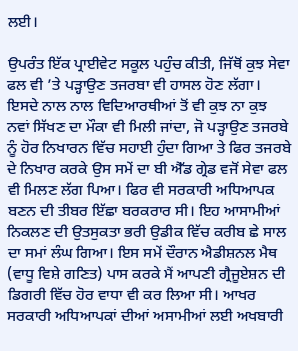ਲਈ।

ਉਪਰੰਤ ਇੱਕ ਪ੍ਰਾਈਵੇਟ ਸਕੂਲ ਪਹੁੰਚ ਕੀਤੀ, ਜਿੱਥੋਂ ਕੁਝ ਸੇਵਾ ਫਲ ਵੀ ’ਤੇ ਪੜ੍ਹਾਉਣ ਤਜਰਬਾ ਵੀ ਹਾਸਲ ਹੋਣ ਲੱਗਾ। ਇਸਦੇ ਨਾਲ ਨਾਲ ਵਿਦਿਆਰਥੀਆਂ ਤੋਂ ਵੀ ਕੁਝ ਨਾ ਕੁਝ ਨਵਾਂ ਸਿੱਖਣ ਦਾ ਮੌਕਾ ਵੀ ਮਿਲੀ ਜਾਂਦਾ, ਜੋ ਪੜ੍ਹਾਉਣ ਤਜਰਬੇ ਨੂੰ ਹੋਰ ਨਿਖਾਰਨ ਵਿੱਚ ਸਹਾਈ ਹੁੰਦਾ ਗਿਆ ਤੇ ਫਿਰ ਤਜਰਬੇ ਦੇ ਨਿਖਾਰ ਕਰਕੇ ਉਸ ਸਮੇਂ ਦਾ ਬੀ ਐੱਡ ਗ੍ਰੇਡ‌ ਵਜੋਂ ਸੇਵਾ ਫਲ ਵੀ ਮਿਲਣ ਲੱਗ ਪਿਆ। ਫਿਰ ਵੀ ਸਰਕਾਰੀ ਅਧਿਆਪਕ ਬਣਨ ਦੀ ਤੀਬਰ ਇੱਛਾ ਬਰਕਰਾਰ ਸੀ। ਇਹ ਆਸਾਮੀਆਂ ਨਿਕਲਣ ਦੀ ਉਤਸੁਕਤਾ ਭਰੀ ਉਡੀਕ ਵਿੱਚ ਕਰੀਬ ਛੇ ਸਾਲ ਦਾ ਸਮਾਂ ਲੰਘ ਗਿਆ। ਇਸ ਸਮੇਂ ਦੌਰਾਨ ਐਡੀਸ਼ਨਲ ਮੈਥ (ਵਾਧੂ ਵਿਸ਼ੇ ਗਣਿਤ) ਪਾਸ ਕਰਕੇ ਮੈਂ ਆਪਣੀ ਗ੍ਰੈਜੂਏਸ਼ਨ ਦੀ ਡਿਗਰੀ ਵਿੱਚ ਹੋਰ ਵਾਧਾ ਵੀ ਕਰ ਲਿਆ ਸੀ। ਆਖਰ ਸਰਕਾਰੀ ਅਧਿਆਪਕਾਂ ਦੀਆਂ ਅਸਾਮੀਆਂ ਲਈ ਅਖਬਾਰੀ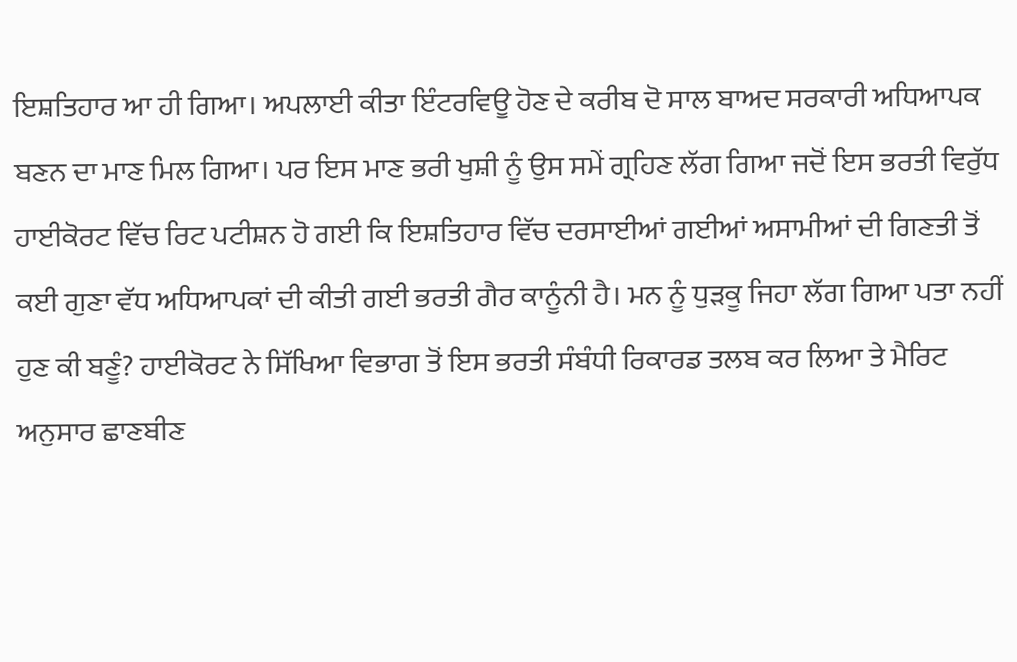ਇਸ਼ਤਿਹਾਰ ਆ ਹੀ ਗਿਆ। ਅਪਲਾਈ ਕੀਤਾ ਇੰਟਰਵਿਊ ਹੋਣ ਦੇ ਕਰੀਬ ਦੋ ਸਾਲ ਬਾਅਦ ਸਰਕਾਰੀ ਅਧਿਆਪਕ ਬਣਨ ਦਾ ਮਾਣ ਮਿਲ ਗਿਆ। ਪਰ ਇਸ ਮਾਣ ਭਰੀ ਖੁਸ਼ੀ ਨੂੰ ਉਸ ਸਮੇਂ ਗ੍ਰਹਿਣ ਲੱਗ ਗਿਆ ਜਦੋਂ ਇਸ ਭਰਤੀ ਵਿਰੁੱਧ ਹਾਈਕੋਰਟ ਵਿੱਚ ਰਿਟ ਪਟੀਸ਼ਨ ਹੋ ਗਈ ਕਿ ਇਸ਼ਤਿਹਾਰ ਵਿੱਚ ਦਰਸਾਈਆਂ ਗਈਆਂ ਅਸਾਮੀਆਂ ਦੀ ਗਿਣਤੀ ਤੋਂ ਕਈ ਗੁਣਾ ਵੱਧ ਅਧਿਆਪਕਾਂ ਦੀ ਕੀਤੀ ਗਈ ਭਰਤੀ ਗੈਰ ਕਾਨੂੰਨੀ ਹੈ। ਮਨ ਨੂੰ ਧੁੜਕੂ ਜਿਹਾ ਲੱਗ ਗਿਆ ਪਤਾ ਨਹੀਂ ਹੁਣ ਕੀ ਬਣੂੰ? ਹਾਈਕੋਰਟ ਨੇ ਸਿੱਖਿਆ ਵਿਭਾਗ ਤੋਂ ਇਸ ਭਰਤੀ ਸੰਬੰਧੀ ਰਿਕਾਰਡ ਤਲਬ ਕਰ ਲਿਆ ਤੇ ਮੈਰਿਟ ਅਨੁਸਾਰ ਛਾਣਬੀਣ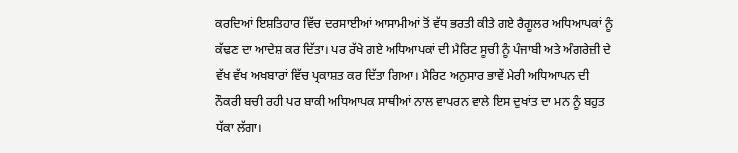ਕਰਦਿਆਂ ਇਸ਼ਤਿਹਾਰ ਵਿੱਚ ਦਰਸਾਈਆਂ ਆਸਾਮੀਆਂ ਤੋਂ ਵੱਧ ਭਰਤੀ ਕੀਤੇ ਗਏ ਰੈਗੂਲਰ ਅਧਿਆਪਕਾਂ ਨੂੰ ਕੱਢਣ ਦਾ ਆਦੇਸ਼ ਕਰ ਦਿੱਤਾ। ਪਰ ਰੱਖੇ ਗਏ ਅਧਿਆਪਕਾਂ ਦੀ ਮੈਰਿਟ ਸੂਚੀ ਨੂੰ ਪੰਜਾਬੀ ਅਤੇ ਅੰਗਰੇਜ਼ੀ ਦੇ ਵੱਖ ਵੱਖ ਅਖਬਾਰਾਂ ਵਿੱਚ ਪ੍ਰਕਾਸ਼ਤ ਕਰ ਦਿੱਤਾ ਗਿਆ। ਮੈਰਿਟ ਅਨੁਸਾਰ ਭਾਵੇਂ ਮੇਰੀ ਅਧਿਆਪਨ ਦੀ ਨੌਕਰੀ ਬਚੀ ਰਹੀ ਪਰ ਬਾਕੀ ਅਧਿਆਪਕ ਸਾਥੀਆਂ ਨਾਲ ਵਾਪਰਨ ਵਾਲੇ ਇਸ ਦੁਖਾਂਤ ਦਾ ਮਨ ਨੂੰ ਬਹੁਤ ਧੱਕਾ ਲੱਗਾ।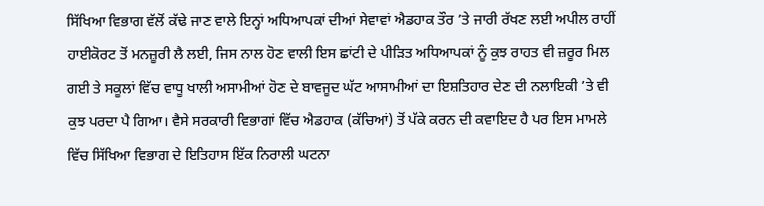ਸਿੱਖਿਆ ਵਿਭਾਗ ਵੱਲੋਂ ਕੱਢੇ ਜਾਣ ਵਾਲੇ ਇਨ੍ਹਾਂ ਅਧਿਆਪਕਾਂ ਦੀਆਂ ਸੇਵਾਵਾਂ ਐਡਹਾਕ ਤੌਰ ’ਤੇ ਜਾਰੀ ਰੱਖਣ ਲਈ ਅਪੀਲ ਰਾਹੀਂ ਹਾਈਕੋਰਟ ਤੋਂ ਮਨਜ਼ੂਰੀ ਲੈ ਲਈ, ਜਿਸ ਨਾਲ ਹੋਣ ਵਾਲੀ ਇਸ ਛਾਂਟੀ ਦੇ ਪੀੜਿਤ ਅਧਿਆਪਕਾਂ ਨੂੰ ਕੁਝ ਰਾਹਤ ਵੀ ਜ਼ਰੂਰ ਮਿਲ ਗਈ ਤੇ ਸਕੂਲਾਂ ਵਿੱਚ ਵਾਧੂ ਖਾਲੀ ਅਸਾਮੀਆਂ ਹੋਣ ਦੇ ਬਾਵਜੂਦ ਘੱਟ ਆਸਾਮੀਆਂ ਦਾ ਇਸ਼ਤਿਹਾਰ ਦੇਣ ਦੀ ਨਲਾਇਕੀ ’ਤੇ ਵੀ ਕੁਝ ਪਰਦਾ ਪੈ ਗਿਆ। ਵੈਸੇ ਸਰਕਾਰੀ ਵਿਭਾਗਾਂ ਵਿੱਚ ਐਡਹਾਕ (ਕੱਚਿਆਂ) ਤੋਂ ਪੱਕੇ ਕਰਨ ਦੀ ਕਵਾਇਦ ਹੈ ਪਰ ਇਸ ਮਾਮਲੇ ਵਿੱਚ ਸਿੱਖਿਆ ਵਿਭਾਗ ਦੇ ਇਤਿਹਾਸ ਇੱਕ ਨਿਰਾਲੀ ਘਟਨਾ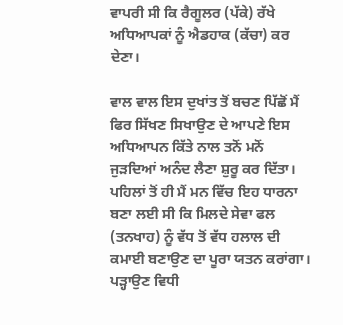ਵਾਪਰੀ ਸੀ ਕਿ ਰੈਗੂਲਰ (ਪੱਕੇ) ਰੱਖੇ ਅਧਿਆਪਕਾਂ ਨੂੰ ਐਡਹਾਕ (ਕੱਚਾ) ਕਰ ਦੇਣਾ।

ਵਾਲ ਵਾਲ ਇਸ ਦੁਖਾਂਤ ਤੋਂ ਬਚਣ ਪਿੱਛੋਂ ਮੈਂ ਫਿਰ ਸਿੱਖਣ ਸਿਖਾਉਣ ਦੇ ਆਪਣੇ ਇਸ ਅਧਿਆਪਨ ਕਿੱਤੇ ਨਾਲ ਤਨੋਂ ਮਨੋਂ ਜੁੜਦਿਆਂ ਅਨੰਦ ਲੈਣਾ ਸ਼ੁਰੂ ਕਰ ਦਿੱਤਾ। ਪਹਿਲਾਂ ਤੋਂ ਹੀ ਮੈਂ ਮਨ ਵਿੱਚ ਇਹ ਧਾਰਨਾ ਬਣਾ ਲਈ ਸੀ ਕਿ ਮਿਲਦੇ ਸੇਵਾ ਫਲ (ਤਨਖਾਹ) ਨੂੰ ਵੱਧ ਤੋਂ ਵੱਧ ਹਲਾਲ ਦੀ ਕਮਾਈ ਬਣਾਉਣ ਦਾ ਪੂਰਾ ਯਤਨ ਕਰਾਂਗਾ। ਪੜ੍ਹਾਉਣ ਵਿਧੀ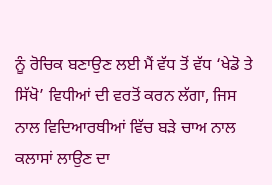ਨੂੰ ਰੋਚਿਕ ਬਣਾਉਣ ਲਈ ਮੈਂ ਵੱਧ ਤੋਂ ਵੱਧ ‘ਖੇਡੋ ਤੇ ਸਿੱਖੋ’ ਵਿਧੀਆਂ ਦੀ ਵਰਤੋਂ ਕਰਨ ਲੱਗਾ, ਜਿਸ ਨਾਲ ਵਿਦਿਆਰਥੀਆਂ ਵਿੱਚ ਬੜੇ ਚਾਅ ਨਾਲ ਕਲਾਸਾਂ ਲਾਉਣ ਦਾ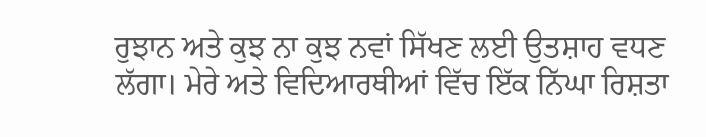ਰੁਝਾਨ ਅਤੇ ਕੁਝ ਨਾ ਕੁਝ ਨਵਾਂ ਸਿੱਖਣ ਲਈ ਉਤਸ਼ਾਹ ਵਧਣ ਲੱਗਾ। ਮੇਰੇ ਅਤੇ ਵਿਦਿਆਰਥੀਆਂ ਵਿੱਚ ਇੱਕ ਨਿੱਘਾ ਰਿਸ਼ਤਾ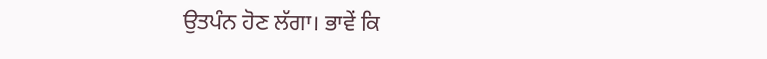ਉਤਪੰਨ ਹੋਣ ਲੱਗਾ। ਭਾਵੇਂ ਕਿ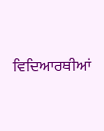ਵਿਦਿਆਰਥੀਆਂ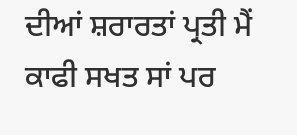ਦੀਆਂ ਸ਼ਰਾਰਤਾਂ ਪ੍ਰਤੀ ਮੈਂ ਕਾਫੀ ਸਖਤ ਸਾਂ ਪਰ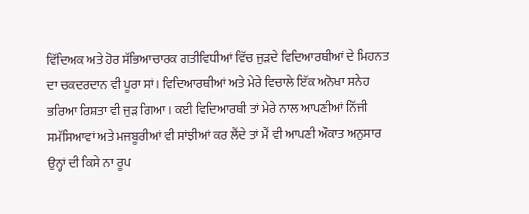ਵਿੱਦਿਅਕ ਅਤੇ ਹੋਰ ਸੱਭਿਆਚਾਰਕ ਗਤੀਵਿਧੀਆਂ ਵਿੱਚ ਜੁੜਦੇ ਵਿਦਿਆਰਥੀਆਂ ਦੇ ਮਿਹਨਤ ਦਾ ਚਕਦਰਦਾਨ ਵੀ ਪੂਰਾ ਸਾਂ। ਵਿਦਿਆਰਥੀਆਂ ਅਤੇ ਮੇਰੇ ਵਿਚਾਲੇ ਇੱਕ ਅਨੋਖਾ ਸਨੇਹ ਭਰਿਆ ਰਿਸ਼ਤਾ ਵੀ ਜੁੜ ਗਿਆ। ਕਈ ਵਿਦਿਆਰਥੀ ਤਾਂ ਮੇਰੇ ਨਾਲ ਆਪਣੀਆਂ ਨਿੱਜੀ ਸਮੱਸਿਆਵਾਂ ਅਤੇ ਮਜਬੂਰੀਆਂ ਵੀ ਸਾਂਝੀਆਂ ਕਰ ਲੈਂਦੇ ਤਾਂ ਮੈਂ ਵੀ ਆਪਣੀ ਔਕਾਤ ਅਨੁਸਾਰ ਉਨ੍ਹਾਂ ਦੀ ਕਿਸੇ ਨਾ ਰੂਪ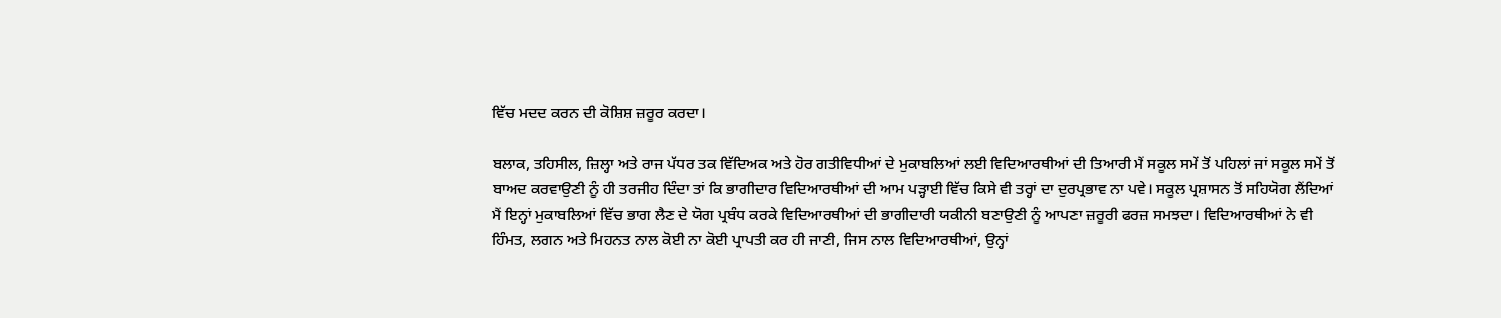ਵਿੱਚ ਮਦਦ ਕਰਨ ਦੀ ਕੋਸ਼ਿਸ਼ ਜ਼ਰੂਰ ਕਰਦਾ।

ਬਲਾਕ, ਤਹਿਸੀਲ, ਜ਼ਿਲ੍ਹਾ ਅਤੇ ਰਾਜ ਪੱਧਰ ਤਕ ਵਿੱਦਿਅਕ ਅਤੇ ਹੋਰ ਗਤੀਵਿਧੀਆਂ ਦੇ ਮੁਕਾਬਲਿਆਂ ਲਈ ਵਿਦਿਆਰਥੀਆਂ ਦੀ ਤਿਆਰੀ ਮੈਂ ਸਕੂਲ ਸਮੇਂ ਤੋਂ ਪਹਿਲਾਂ ਜਾਂ ਸਕੂਲ ਸਮੇਂ ਤੋਂ ਬਾਅਦ ਕਰਵਾਉਣੀ ਨੂੰ ਹੀ ਤਰਜੀਹ ਦਿੰਦਾ ਤਾਂ ਕਿ ਭਾਗੀਦਾਰ ਵਿਦਿਆਰਥੀਆਂ ਦੀ ਆਮ ਪੜ੍ਹਾਈ ਵਿੱਚ ਕਿਸੇ ਵੀ ਤਰ੍ਹਾਂ ਦਾ ਦੁਰਪ੍ਰਭਾਵ ਨਾ ਪਵੇ। ਸਕੂਲ ਪ੍ਰਸ਼ਾਸਨ ਤੋਂ ਸਹਿਯੋਗ ਲੈਂਦਿਆਂ ਮੈਂ ਇਨ੍ਹਾਂ ਮੁਕਾਬਲਿਆਂ ਵਿੱਚ ਭਾਗ ਲੈਣ ਦੇ ਯੋਗ ਪ੍ਰਬੰਧ ਕਰਕੇ ਵਿਦਿਆਰਥੀਆਂ ਦੀ ਭਾਗੀਦਾਰੀ ਯਕੀਨੀ ਬਣਾਉਣੀ ਨੂੰ ਆਪਣਾ ਜ਼ਰੂਰੀ ਫਰਜ਼ ਸਮਝਦਾ। ਵਿਦਿਆਰਥੀਆਂ ਨੇ ਵੀ ਹਿੰਮਤ, ਲਗਨ ਅਤੇ ਮਿਹਨਤ ਨਾਲ ਕੋਈ ਨਾ ਕੋਈ ਪ੍ਰਾਪਤੀ ਕਰ ਹੀ ਜਾਣੀ, ਜਿਸ ਨਾਲ ਵਿਦਿਆਰਥੀਆਂ, ਉਨ੍ਹਾਂ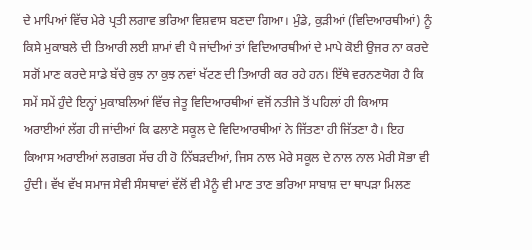ਦੇ ਮਾਪਿਆਂ ਵਿੱਚ ਮੇਰੇ ਪ੍ਰਤੀ ਲਗਾਵ ਭਰਿਆ ਵਿਸ਼ਵਾਸ ਬਣਦਾ ਗਿਆ। ਮੁੰਡੇ, ਕੁੜੀਆਂ (ਵਿਦਿਆਰਥੀਆਂ) ਨੂੰ ਕਿਸੇ ਮੁਕਾਬਲੇ ਦੀ ਤਿਆਰੀ ਲਈ ਸ਼ਾਮਾਂ ਵੀ ਪੈ ਜਾਂਦੀਆਂ ਤਾਂ ਵਿਦਿਆਰਥੀਆਂ ਦੇ ਮਾਪੇ ਕੋਈ ਉਜਰ ਨਾ ਕਰਦੇ ਸਗੋਂ ਮਾਣ ਕਰਦੇ ਸਾਡੇ ਬੱਚੇ ਕੁਝ ਨਾ ਕੁਝ ਨਵਾਂ ਖੱਟਣ ਦੀ ਤਿਆਰੀ ਕਰ ਰਹੇ ਹਨ। ਇੱਥੇ ਵਰਨਣਯੋਗ ਹੈ ਕਿ ਸਮੇਂ ਸਮੇਂ ਹੁੰਦੇ ਇਨ੍ਹਾਂ ਮੁਕਾਬਲਿਆਂ ਵਿੱਚ ਜੇਤੂ ਵਿਦਿਆਰਥੀਆਂ ਵਜੋਂ ਨਤੀਜੇ ਤੋਂ ਪਹਿਲਾਂ ਹੀ ਕਿਆਸ ਅਰਾਈਆਂ ਲੱਗ ਹੀ ਜਾਂਦੀਆਂ ਕਿ ਫਲਾਣੇ ਸਕੂਲ ਦੇ ਵਿਦਿਆਰਥੀਆਂ ਨੇ ਜਿੱਤਣਾ ਹੀ ਜਿੱਤਣਾ ਹੈ। ਇਹ ਕਿਆਸ ਅਰਾਈਆਂ ਲਗਭਗ ਸੱਚ ਹੀ ਹੋ ਨਿੱਬੜਦੀਆਂ, ਜਿਸ ਨਾਲ ਮੇਰੇ ਸਕੂਲ ਦੇ ਨਾਲ ਨਾਲ ਮੇਰੀ ਸੋਭਾ ਵੀ ਹੁੰਦੀ। ਵੱਖ ਵੱਖ ਸਮਾਜ ਸੇਵੀ ਸੰਸਥਾਵਾਂ ਵੱਲੋਂ ਵੀ ਮੈਨੂੰ ਵੀ ਮਾਣ ਤਾਣ ਭਰਿਆ ਸਾਬਾਸ਼ ਦਾ ਥਾਪੜਾ ਮਿਲਣ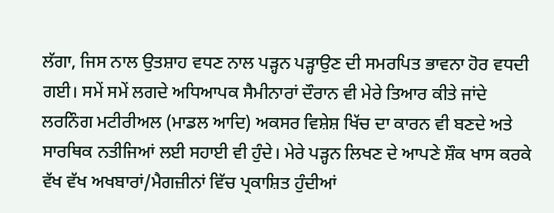ਲੱਗਾ, ਜਿਸ ਨਾਲ ਉਤਸ਼ਾਹ ਵਧਣ ਨਾਲ ਪੜ੍ਹਨ ਪੜ੍ਹਾਉਣ ਦੀ ਸਮਰਪਿਤ ਭਾਵਨਾ ਹੋਰ ਵਧਦੀ ਗਈ। ਸਮੇਂ ਸਮੇਂ ਲਗਦੇ ਅਧਿਆਪਕ ਸੈਮੀਨਾਰਾਂ ਦੌਰਾਨ ਵੀ ਮੇਰੇ ਤਿਆਰ ਕੀਤੇ ਜਾਂਦੇ ਲਰਨਿੰਗ ਮਟੀਰੀਅਲ (ਮਾਡਲ ਆਦਿ) ਅਕਸਰ ਵਿਸ਼ੇਸ਼ ਖਿੱਚ ਦਾ ਕਾਰਨ ਵੀ ਬਣਦੇ ਅਤੇ ਸਾਰਥਿਕ ਨਤੀਜਿਆਂ ਲਈ ਸਹਾਈ ਵੀ ਹੁੰਦੇ। ਮੇਰੇ ਪੜ੍ਹਨ ਲਿਖਣ ਦੇ ਆਪਣੇ ਸ਼ੌਕ ਖਾਸ ਕਰਕੇ ਵੱਖ ਵੱਖ ਅਖਬਾਰਾਂ/ਮੈਗਜ਼ੀਨਾਂ ਵਿੱਚ ਪ੍ਰਕਾਸ਼ਿਤ ਹੁੰਦੀਆਂ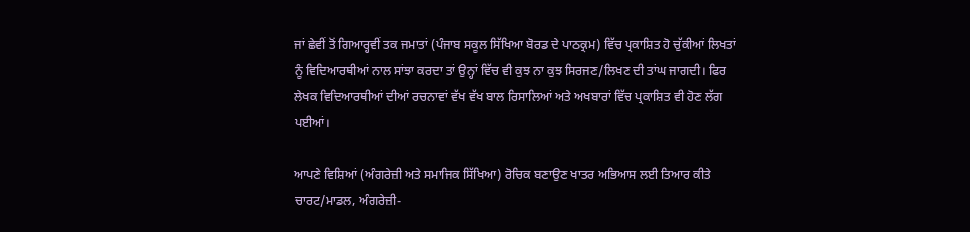ਜਾਂ ਛੇਵੀਂ ਤੋਂ ਗਿਆਰ੍ਹਵੀਂ ਤਕ ਜਮਾਤਾਂ (ਪੰਜਾਬ ਸਕੂਲ ਸਿੱਖਿਆ ਬੋਰਡ ਦੇ ਪਾਠਕ੍ਰਮ) ਵਿੱਚ ਪ੍ਰਕਾਸ਼ਿਤ ਹੋ ਚੁੱਕੀਆਂ ਲਿਖਤਾਂ ਨੂੰ ਵਿਦਿਆਰਥੀਆਂ ਨਾਲ ਸਾਂਝਾ ਕਰਦਾ ਤਾਂ ਉਨ੍ਹਾਂ ਵਿੱਚ ਵੀ ਕੁਝ ਨਾ ਕੁਝ ਸਿਰਜਣ/ਲਿਖਣ ਦੀ ਤਾਂਘ ਜਾਗਦੀ। ਫਿਰ ਲੇਖਕ ਵਿਦਿਆਰਥੀਆਂ ਦੀਆਂ ਰਚਨਾਵਾਂ ਵੱਖ ਵੱਖ ਬਾਲ ਰਿਸਾਲਿਆਂ ਅਤੇ ਅਖਬਾਰਾਂ ਵਿੱਚ ਪ੍ਰਕਾਸ਼ਿਤ ਵੀ ਹੋਣ ਲੱਗ ਪਈਆਂ।

ਆਪਣੇ ਵਿਸ਼ਿਆਂ (ਅੰਗਰੇਜ਼ੀ ਅਤੇ ਸਮਾਜਿਕ ਸਿੱਖਿਆ) ਰੋਚਿਕ ਬਣਾਉਣ ਖਾਤਰ ਅਭਿਆਸ ਲਈ ਤਿਆਰ ਕੀਤੇ ਚਾਰਟ/ਮਾਡਲ, ਅੰਗਰੇਜ਼ੀ-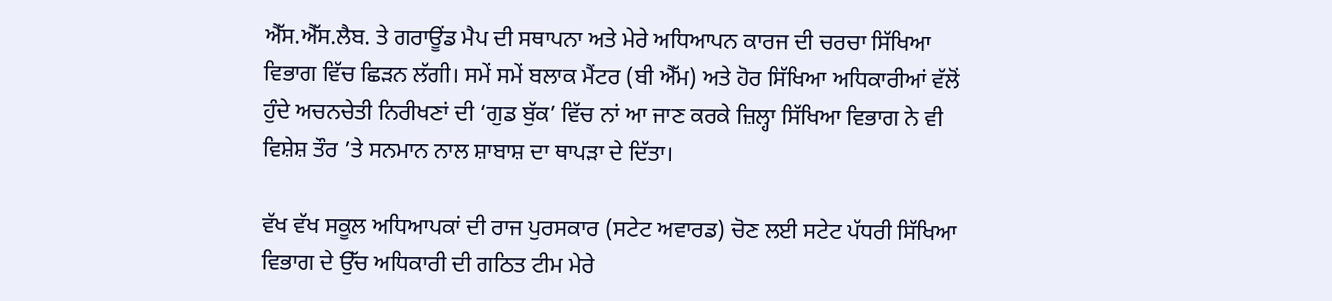ਐੱਸ.ਐੱਸ.ਲੈਬ. ਤੇ ਗਰਾਊਂਡ ਮੈਪ ਦੀ ਸਥਾਪਨਾ ਅਤੇ ਮੇਰੇ ਅਧਿਆਪਨ ਕਾਰਜ ਦੀ ਚਰਚਾ ਸਿੱਖਿਆ ਵਿਭਾਗ ਵਿੱਚ ਛਿੜਨ ਲੱਗੀ। ਸਮੇਂ ਸਮੇਂ ਬਲਾਕ ਮੈਂਟਰ (ਬੀ ਐੱਮ) ਅਤੇ ਹੋਰ ਸਿੱਖਿਆ ਅਧਿਕਾਰੀਆਂ ਵੱਲੋਂ ਹੁੰਦੇ ਅਚਨਚੇਤੀ ਨਿਰੀਖਣਾਂ ਦੀ ‘ਗੁਡ ਬੁੱਕ’ ਵਿੱਚ ਨਾਂ ਆ ਜਾਣ ਕਰਕੇ ਜ਼ਿਲ੍ਹਾ ਸਿੱਖਿਆ ਵਿਭਾਗ ਨੇ ਵੀ ਵਿਸ਼ੇਸ਼ ਤੌਰ ’ਤੇ ਸਨਮਾਨ ਨਾਲ ਸ਼ਾਬਾਸ਼ ਦਾ ਥਾਪੜਾ ਦੇ ਦਿੱਤਾ।

ਵੱਖ ਵੱਖ ਸਕੂਲ ਅਧਿਆਪਕਾਂ ਦੀ ਰਾਜ ਪੁਰਸਕਾਰ (ਸਟੇਟ ਅਵਾਰਡ) ਚੋਣ ਲਈ ਸਟੇਟ ਪੱਧਰੀ ਸਿੱਖਿਆ ਵਿਭਾਗ ਦੇ ਉੱਚ ਅਧਿਕਾਰੀ ਦੀ ਗਠਿਤ ਟੀਮ ਮੇਰੇ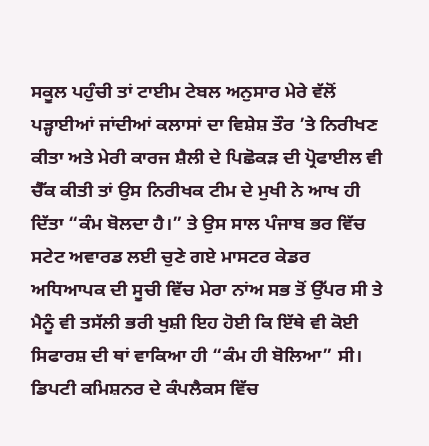ਸਕੂਲ ਪਹੁੰਚੀ ਤਾਂ ਟਾਈਮ ਟੇਬਲ ਅਨੁਸਾਰ ਮੇਰੇ ਵੱਲੋਂ ਪੜ੍ਹਾਈਆਂ ਜਾਂਦੀਆਂ ਕਲਾਸਾਂ ਦਾ ਵਿਸ਼ੇਸ਼ ਤੌਰ ’ਤੇ ਨਿਰੀਖਣ ਕੀਤਾ ਅਤੇ ਮੇਰੀ ਕਾਰਜ ਸ਼ੈਲੀ ਦੇ ਪਿਛੋਕੜ ਦੀ ਪ੍ਰੋਫਾਈਲ ਵੀ ਚੈੱਕ ਕੀਤੀ ਤਾਂ ਉਸ ਨਿਰੀਖਕ ਟੀਮ ਦੇ ਮੁਖੀ ਨੇ ਆਖ ਹੀ ਦਿੱਤਾ “ਕੰਮ ਬੋਲਦਾ ਹੈ।” ਤੇ ਉਸ ਸਾਲ ਪੰਜਾਬ ਭਰ ਵਿੱਚ ਸਟੇਟ ਅਵਾਰਡ ਲਈ ਚੁਣੇ ਗਏ ਮਾਸਟਰ ਕੇਡਰ ਅਧਿਆਪਕ ਦੀ ਸੂਚੀ ਵਿੱਚ ਮੇਰਾ ਨਾਂਅ ਸਭ ਤੋਂ ਉੱਪਰ ਸੀ ਤੇ ਮੈਨੂੰ ਵੀ ਤਸੱਲੀ ਭਰੀ ਖੁਸ਼ੀ ਇਹ ਹੋਈ ਕਿ ਇੱਥੇ ਵੀ ਕੋਈ ਸਿਫਾਰਸ਼ ਦੀ ਥਾਂ ਵਾਕਿਆ ਹੀ “ਕੰਮ ਹੀ ਬੋਲਿਆ” ਸੀ। ਡਿਪਟੀ ਕਮਿਸ਼ਨਰ ਦੇ ਕੰਪਲੈਕਸ ਵਿੱਚ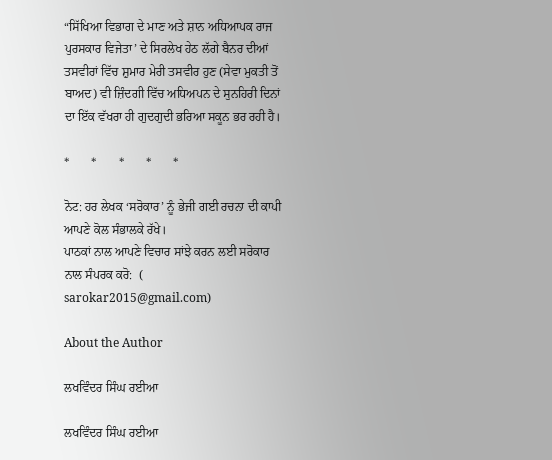“ਸਿੱਖਿਆ ਵਿਭਾਗ ਦੇ ਮਾਣ ਅਤੇ ਸ਼ਾਨ ਅਧਿਆਪਕ ਰਾਜ ਪੁਰਸਕਾਰ ਵਿਜੇਤਾ’ ਦੇ ਸਿਰਲੇਖ ਹੇਠ ਲੱਗੇ ਬੈਨਰ ਦੀਆਂ ਤਸਵੀਰਾਂ ਵਿੱਚ ਸ਼ੁਮਾਰ ਮੇਰੀ ਤਸਵੀਰ ਹੁਣ (ਸੇਵਾ ਮੁਕਤੀ ਤੋਂ ਬਾਅਦ) ਵੀ ਜ਼ਿੰਦਗੀ ਵਿੱਚ ਅਧਿਅਪਨ ਦੇ ਸੁਨਹਿਰੀ ਦਿਨਾਂ ਦਾ ਇੱਕ ਵੱਖਰਾ ਹੀ ਗੁਦਗੁਦੀ ਭਰਿਆ ਸਕੂਨ ਭਰ ਰਹੀ ਹੈ।

*       *       *       *       *

ਨੋਟ: ਹਰ ਲੇਖਕ ‘ਸਰੋਕਾਰ’ ਨੂੰ ਭੇਜੀ ਗਈ ਰਚਨਾ ਦੀ ਕਾਪੀ ਆਪਣੇ ਕੋਲ ਸੰਭਾਲਕੇ ਰੱਖੇ।
ਪਾਠਕਾਂ ਨਾਲ ਆਪਣੇ ਵਿਚਾਰ ਸਾਂਝੇ ਕਰਨ ਲਈ ਸਰੋਕਾਰ ਨਾਲ ਸੰਪਰਕ ਕਰੋ:  (
sarokar2015@gmail.com)

About the Author

ਲਖਵਿੰਦਰ ਸਿੰਘ ਰਈਆ

ਲਖਵਿੰਦਰ ਸਿੰਘ ਰਈਆ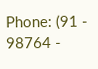Phone: (91 - 98764 -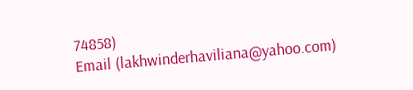74858)
Email (lakhwinderhaviliana@yahoo.com)